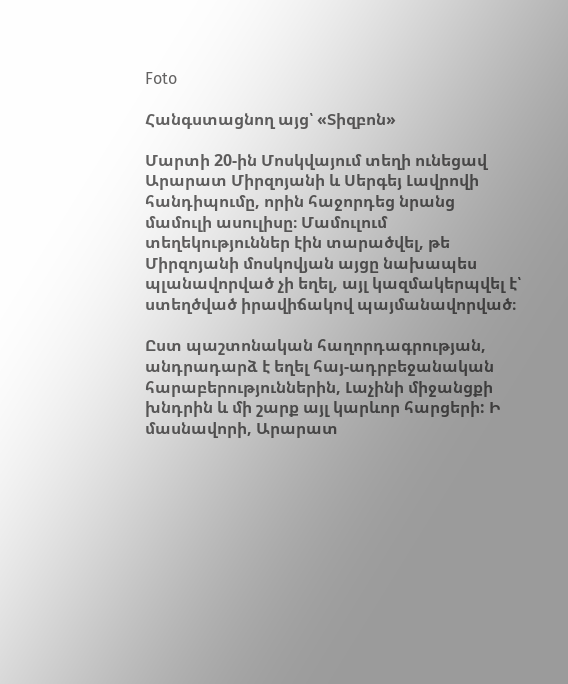Foto

Հանգստացնող այց՝ «Տիզբոն»

Մարտի 20-ին Մոսկվայում տեղի ունեցավ Արարատ Միրզոյանի և Սերգեյ Լավրովի հանդիպումը, որին հաջորդեց նրանց մամուլի ասուլիսը։ Մամուլում տեղեկություններ էին տարածվել, թե Միրզոյանի մոսկովյան այցը նախապես պլանավորված չի եղել, այլ կազմակերպվել է՝ ստեղծված իրավիճակով պայմանավորված։

Ըստ պաշտոնական հաղորդագրության, անդրադարձ է եղել հայ-ադրբեջանական հարաբերություններին, Լաչինի միջանցքի խնդրին և մի շարք այլ կարևոր հարցերի: Ի մասնավորի, Արարատ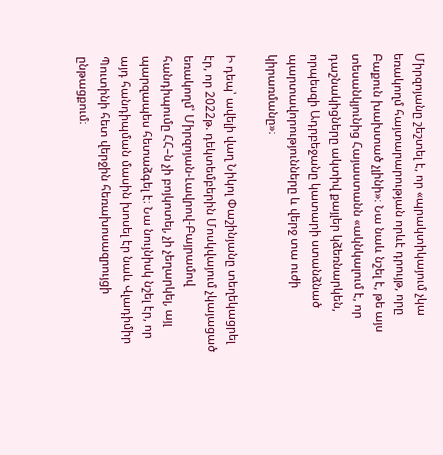Միրզոյանը շեշտել է, որ «պրակտիկայում չկա եռակողմ հայտարարության որևէ դրույթ, որը Բաքուն խախտած չլինի»։ Նա նաև նշել է, թե այս տեսանկյունից Հայաստանն «ակնկալում է, որ դաշնակիցները ակտիվ քայլեր կձեռնարկեն, որպեսզի Ադրբեջանը կատարի ստանձնած պարտավորությունները և վերջ տա ուժի կիրառմանը»։

Ի դեպ՝ ավելի վաղ Նիկոլ Փաշինյանը տեղեկացրել էր, որ 2022թ. դեկտեմբերին Մոսկվայում չկայացած եռակողմ՝ Միրզոյան-Լավրով-Բայրամով հանդիպումը ՀՀ–ն չի բոյկոտել, չի չեղարկել, այլ պարզապես հետաձգել է։ Նա նույնիսկ նշել էր, որ այդ հանդիպման մասին խոսել էր նաև Վլադիմիր Պուտինի հետ վերջին հեռախոսազրույցի ընթացքում։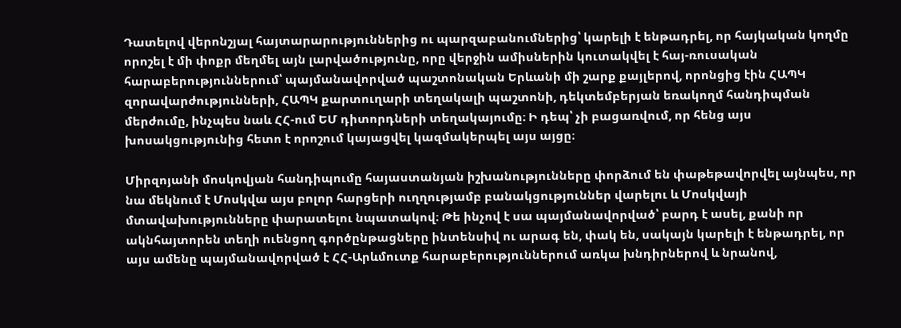Դատելով վերոնշյալ հայտարարություններից ու պարզաբանումներից՝ կարելի է ենթադրել, որ հայկական կողմը որոշել է մի փոքր մեղմել այն լարվածությունը, որը վերջին ամիսներին կուտակվել է հայ-ռուսական հարաբերություններում՝ պայմանավորված պաշտոնական Երևանի մի շարք քայլերով, որոնցից էին ՀԱՊԿ զորավարժությունների, ՀԱՊԿ քարտուղարի տեղակալի պաշտոնի, դեկտեմբերյան եռակողմ հանդիպման մերժումը, ինչպես նաև ՀՀ-ում ԵՄ դիտորդների տեղակայումը։ Ի դեպ՝ չի բացառվում, որ հենց այս խոսակցությունից հետո է որոշում կայացվել կազմակերպել այս այցը։

Միրզոյանի մոսկովյան հանդիպումը հայաստանյան իշխանությունները փորձում են փաթեթավորվել այնպես, որ նա մեկնում է Մոսկվա այս բոլոր հարցերի ուղղությամբ բանակցություններ վարելու և Մոսկվայի մտավախությունները փարատելու նպատակով։ Թե ինչով է սա պայմանավորված՝ բարդ է ասել, քանի որ ակնհայտորեն տեղի ուենցող գործընթացները ինտենսիվ ու արագ են, փակ են, սակայն կարելի է ենթադրել, որ այս ամենը պայմանավորված է ՀՀ-Արևմուտք հարաբերություններում առկա խնդիրներով և նրանով,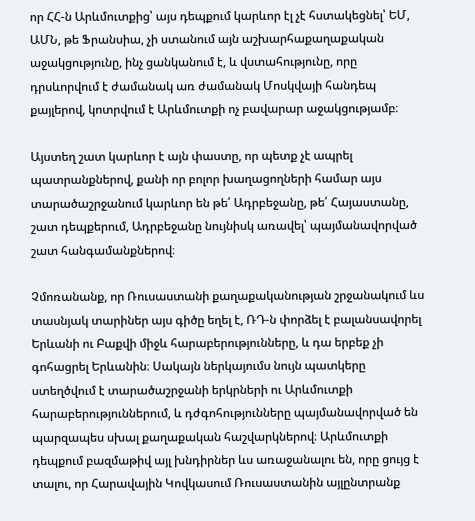որ ՀՀ-ն Արևմուտքից՝ այս դեպքում կարևոր էլ չէ հստակեցնել՝ ԵՄ, ԱՄՆ, թե Ֆրանսիա, չի ստանում այն աշխարհաքաղաքական աջակցությունը, ինչ ցանկանում է, և վստահությունը, որը դրսևորվում է ժամանակ առ ժամանակ Մոսկվայի հանդեպ քայլերով, կոտրվում է Արևմուտքի ոչ բավարար աջակցությամբ։

Այստեղ շատ կարևոր է այն փաստը, որ պետք չէ ապրել պատրանքներով, քանի որ բոլոր խաղացողների համար այս տարածաշրջանում կարևոր են թե՛ Ադրբեջանը, թե՛ Հայաստանը, շատ դեպքերում, Ադրբեջանը նույնիսկ առավել՝ պայմանավորված շատ հանգամանքներով։

Չմոռանանք, որ Ռուսաստանի քաղաքականության շրջանակում ևս տասնյակ տարիներ այս գիծը եղել է, ՌԴ-ն փորձել է բալանսավորել Երևանի ու Բաքվի միջև հարաբերությունները, և դա երբեք չի գոհացրել Երևանին։ Սակայն ներկայումս նույն պատկերը ստեղծվում է տարածաշրջանի երկրների ու Արևմուտքի հարաբերություններում, և դժգոհությունները պայմանավորված են պարզապես սխալ քաղաքական հաշվարկներով։ Արևմուտքի դեպքում բազմաթիվ այլ խնդիրներ ևս առաջանալու են, որը ցույց է տալու, որ Հարավային Կովկասում Ռուսաստանին այլընտրանք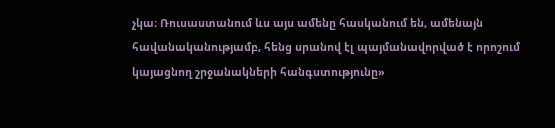չկա։ Ռուսաստանում ևս այս ամենը հասկանում են, ամենայն հավանականությամբ, հենց սրանով էլ պայմանավորված է որոշում կայացնող շրջանակների հանգստությունը»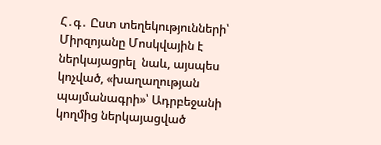Հ․գ․ Ըստ տեղեկությունների՝ Միրզոյանը Մոսկվային է ներկայացրել  նաև, այսպես կոչված, «խաղաղության պայմանագրի»՝ Ադրբեջանի կողմից ներկայացված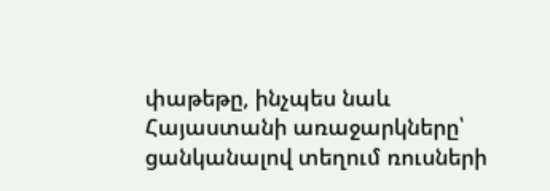փաթեթը, ինչպես նաև Հայաստանի առաջարկները՝ ցանկանալով տեղում ռուսների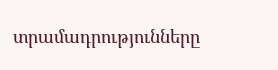տրամադրությունները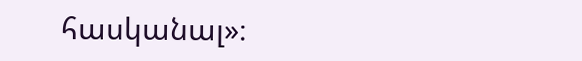հասկանալ»։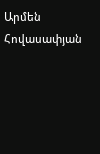Արմեն Հովասափյան